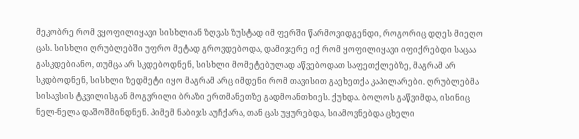მეკობრე რომ ვყოფილიყავი სისხლიან ზღვას ზუსტად იმ ფერში წარმოვიდგენდი, როგორიც დღეს მიეღო ცას. სისხლი ღრუბლებში უფრო მეტად გროვდებოდა, დამიჯერე იქ რომ ყოფილიყავი იფიქრებდი საცაა გასკდებიანო, თუმცა არ სკდებოდნენ, სისხლი მომეტებულად აწვებოდათ საფეთქლებზე, მაგრამ არ სკდბოდნენ, სისხლი ზედმეტი იყო მაგრამ არც იმდენი რომ თავისით გაეხეთქა კაპილარები. ღრუბლებმა სისავსის ტკვილისგან მოგვრილი ბრაზი ერთმანეთზე გადმოანთხიეს. ქუხდა. ბოლოს გაწვიმდა, ისინიც ნელ-ნელა დაშოშმინდნენ. პიმემ ნაბიჯს აუჩქარა, თან ცას უყურებდა, სიამოვნებდა ცხელი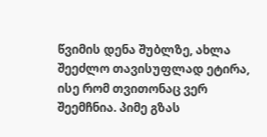წვიმის დენა შუბლზე, ახლა შეეძლო თავისუფლად ეტირა, ისე რომ თვითონაც ვერ შეემჩნია. პიმე გზას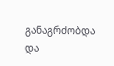განაგრძობდა და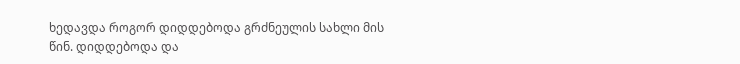ხედავდა როგორ დიდდებოდა გრძნეულის სახლი მის წინ. დიდდებოდა და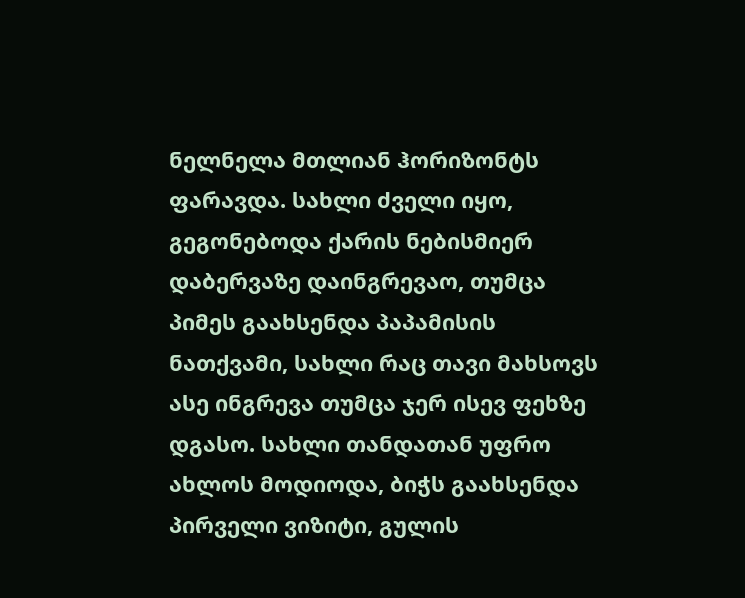ნელნელა მთლიან ჰორიზონტს ფარავდა. სახლი ძველი იყო, გეგონებოდა ქარის ნებისმიერ დაბერვაზე დაინგრევაო, თუმცა პიმეს გაახსენდა პაპამისის ნათქვამი, სახლი რაც თავი მახსოვს ასე ინგრევა თუმცა ჯერ ისევ ფეხზე დგასო. სახლი თანდათან უფრო ახლოს მოდიოდა, ბიჭს გაახსენდა პირველი ვიზიტი, გულის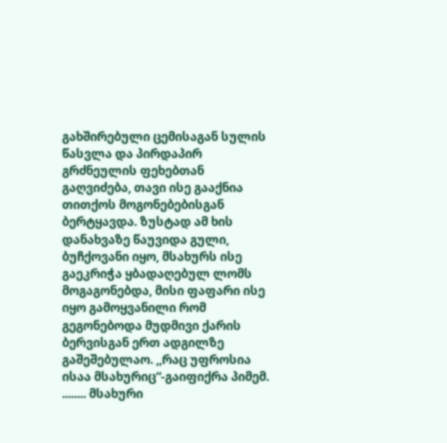გახშირებული ცემისაგან სულის წასვლა და პირდაპირ გრძნეულის ფეხებთან გაღვიძება, თავი ისე გააქნია თითქოს მოგონებებისგან ბერტყავდა. ზუსტად ამ ხის დანახვაზე წაუვიდა გული, ბუჩქოვანი იყო, მსახურს ისე გაეკრიჭა ყბადაღებულ ლომს მოგაგონებდა, მისი ფაფარი ისე იყო გამოყვანილი რომ გეგონებოდა მუდმივი ქარის ბერვისგან ერთ ადგილზე გაშეშებულაო. ,,რაც უფროსია ისაა მსახურიც“-გაიფიქრა პიმემ. ........ მსახური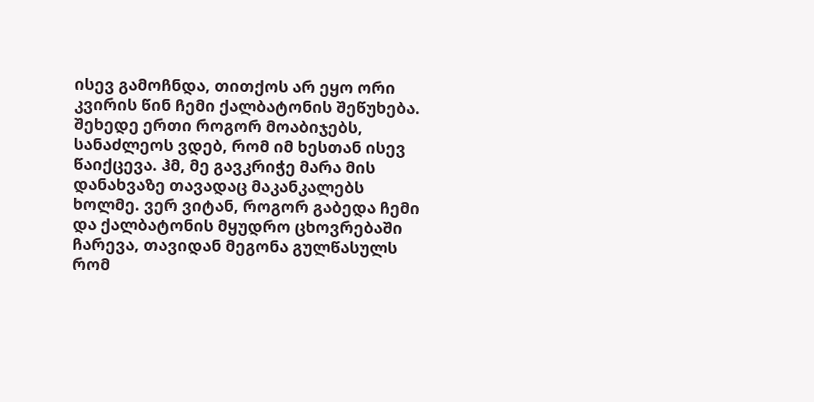ისევ გამოჩნდა, თითქოს არ ეყო ორი კვირის წინ ჩემი ქალბატონის შეწუხება. შეხედე ერთი როგორ მოაბიჯებს, სანაძლეოს ვდებ, რომ იმ ხესთან ისევ წაიქცევა. ჰმ, მე გავკრიჭე მარა მის დანახვაზე თავადაც მაკანკალებს ხოლმე. ვერ ვიტან, როგორ გაბედა ჩემი და ქალბატონის მყუდრო ცხოვრებაში ჩარევა, თავიდან მეგონა გულწასულს რომ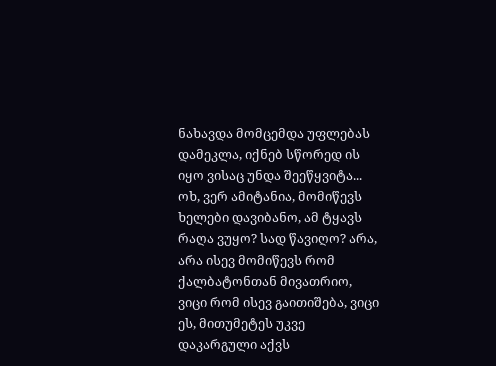ნახავდა მომცემდა უფლებას დამეკლა, იქნებ სწორედ ის იყო ვისაც უნდა შეეწყვიტა... ოხ, ვერ ამიტანია, მომიწევს ხელები დავიბანო, ამ ტყავს რაღა ვუყო? სად წავიღო? არა, არა ისევ მომიწევს რომ ქალბატონთან მივათრიო, ვიცი რომ ისევ გაითიშება, ვიცი ეს, მითუმეტეს უკვე დაკარგული აქვს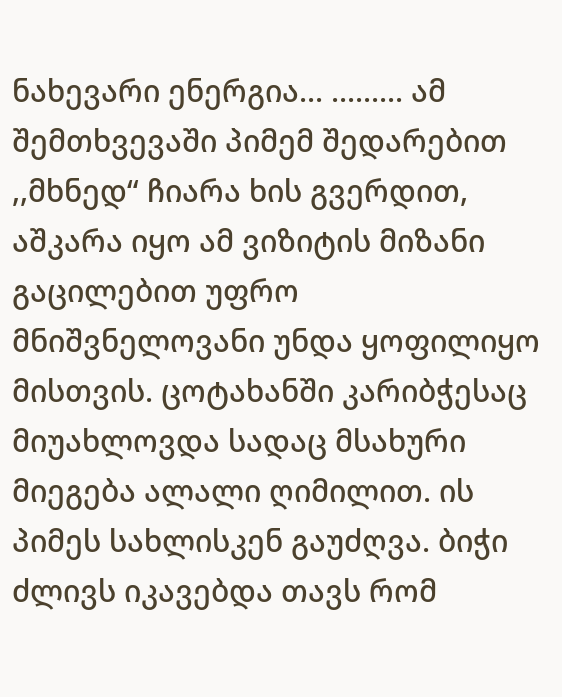ნახევარი ენერგია... ......... ამ შემთხვევაში პიმემ შედარებით ,,მხნედ“ ჩიარა ხის გვერდით, აშკარა იყო ამ ვიზიტის მიზანი გაცილებით უფრო მნიშვნელოვანი უნდა ყოფილიყო მისთვის. ცოტახანში კარიბჭესაც მიუახლოვდა სადაც მსახური მიეგება ალალი ღიმილით. ის პიმეს სახლისკენ გაუძღვა. ბიჭი ძლივს იკავებდა თავს რომ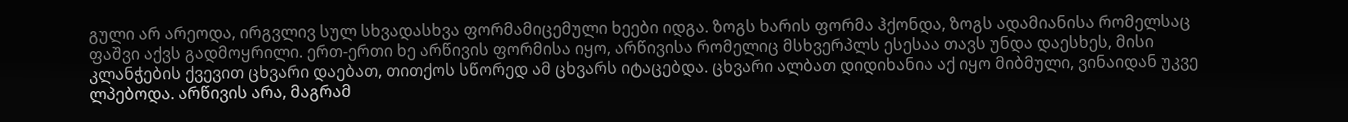გული არ არეოდა, ირგვლივ სულ სხვადასხვა ფორმამიცემული ხეები იდგა. ზოგს ხარის ფორმა ჰქონდა, ზოგს ადამიანისა რომელსაც ფაშვი აქვს გადმოყრილი. ერთ-ერთი ხე არწივის ფორმისა იყო, არწივისა რომელიც მსხვერპლს ესესაა თავს უნდა დაესხეს, მისი კლანჭების ქვევით ცხვარი დაებათ, თითქოს სწორედ ამ ცხვარს იტაცებდა. ცხვარი ალბათ დიდიხანია აქ იყო მიბმული, ვინაიდან უკვე ლპებოდა. არწივის არა, მაგრამ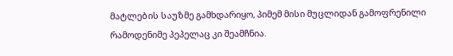მატლების საუზმე გამხდარიყო, პიმემ მისი მუცლიდან გამოფრენილი რამოდენიმე პეპელაც კი შეამჩნია.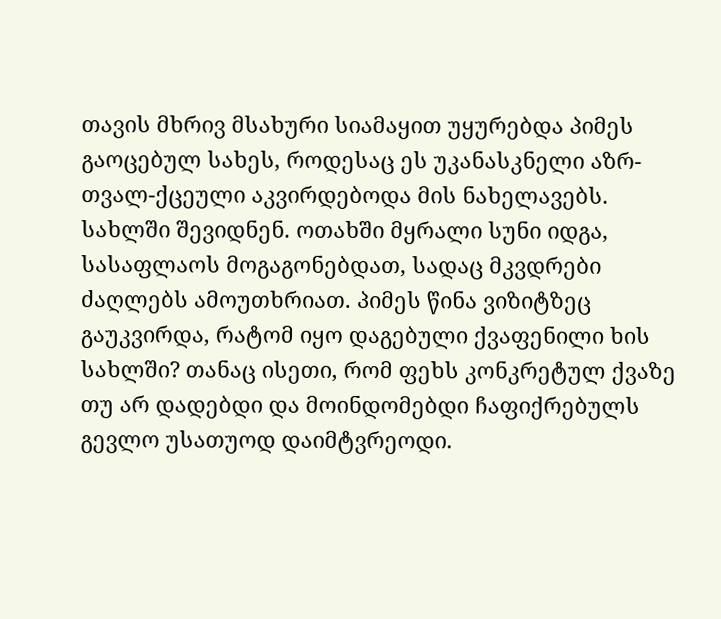თავის მხრივ მსახური სიამაყით უყურებდა პიმეს გაოცებულ სახეს, როდესაც ეს უკანასკნელი აზრ-თვალ-ქცეული აკვირდებოდა მის ნახელავებს. სახლში შევიდნენ. ოთახში მყრალი სუნი იდგა, სასაფლაოს მოგაგონებდათ, სადაც მკვდრები ძაღლებს ამოუთხრიათ. პიმეს წინა ვიზიტზეც გაუკვირდა, რატომ იყო დაგებული ქვაფენილი ხის სახლში? თანაც ისეთი, რომ ფეხს კონკრეტულ ქვაზე თუ არ დადებდი და მოინდომებდი ჩაფიქრებულს გევლო უსათუოდ დაიმტვრეოდი.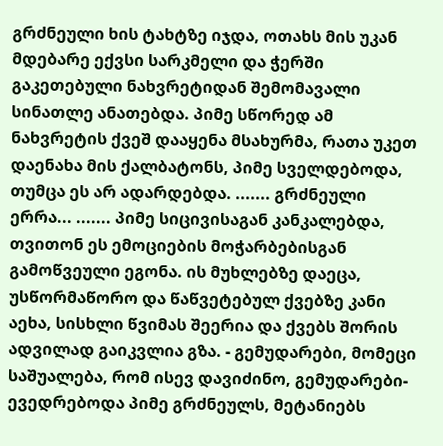გრძნეული ხის ტახტზე იჯდა, ოთახს მის უკან მდებარე ექვსი სარკმელი და ჭერში გაკეთებული ნახვრეტიდან შემომავალი სინათლე ანათებდა. პიმე სწორედ ამ ნახვრეტის ქვეშ დააყენა მსახურმა, რათა უკეთ დაენახა მის ქალბატონს, პიმე სველდებოდა, თუმცა ეს არ ადარდებდა. ....... გრძნეული ერრა... ....... პიმე სიცივისაგან კანკალებდა, თვითონ ეს ემოციების მოჭარბებისგან გამოწვეული ეგონა. ის მუხლებზე დაეცა, უსწორმაწორო და წაწვეტებულ ქვებზე კანი აეხა, სისხლი წვიმას შეერია და ქვებს შორის ადვილად გაიკვლია გზა. - გემუდარები, მომეცი საშუალება, რომ ისევ დავიძინო, გემუდარები-ევედრებოდა პიმე გრძნეულს, მეტანიებს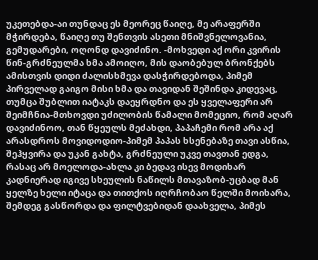უკეთებდა-აი თუნდაც ეს მეორეც წაიღე, მე არაფერში მჭირდება, წაიღე თუ შენთვის ასეთი მნიშვნელოვანია, გემუდარები, ოღონდ დავიძინო. -მოხვედი აქ ორი კვირის წინ-გრძნეულმა ხმა ამოიღო, მის დაობებულ ბრონქებს ამისთვის დიდი ძალისხმევა დასჭირდებოდა, პიმემ პირველად გაიგო მისი ხმა და თავიდან შეშინდა კიდევაც, თუმცა შუბლით იატაკს დაეყრდნო და ეს ყველაფერი არ შეიმჩნია-მთხოვდი უძილობის წამალი მომეციო, რომ აღარ დავიძინოო, თან წყეულს მეძახდი, პაპაჩემი რომ არა აქ არასდროს მოვიდოდიო-პიმემ პაპას ხსენებაზე თავი ასწია, შეჰყვირა და უკან გახტა, გრძნეული უკვე თავთან ედგა, რასაც არ მოელოდა-ახლა კი ბედავ ისევ მოდიხარ კადნიერად იგივე სხეულის ნაწილს მთავაზობ-უცბად მან ყელზე ხელი იტაცა და თითქოს იღრჩობაო წელში მოიხარა, შემდეგ გასწორდა და ფილტვებიდან დაახველა, პიმეს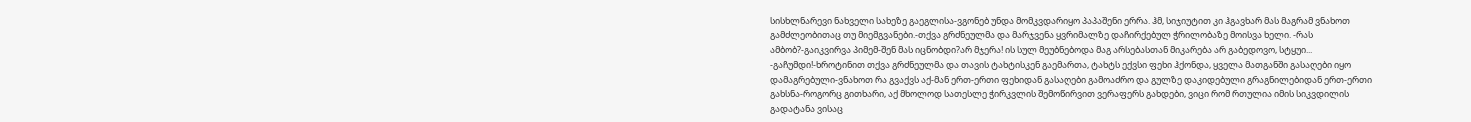სისხლნარევი ნახველი სახეზე გაეგლისა-ვგონებ უნდა მომკვდარიყო პაპაშენი ერრა. ჰმ, სიჯიუტით კი ჰგავხარ მას მაგრამ ვნახოთ გამძლეობითაც თუ მიემგვანები.-თქვა გრძნეულმა და მარჯვენა ყვრიმალზე დაჩირქებულ ჭრილობაზე მოისვა ხელი. -რას ამბობ?-გაიკვირვა პიმემ-შენ მას იცნობდი?არ მჯერა! ის სულ მეუბნებოდა მაგ არსებასთან მიკარება არ გაბედოვო, სტყუი... -გაჩუმდი!-ხროტინით თქვა გრძნეულმა და თავის ტახტისკენ გაემართა, ტახტს ექვსი ფეხი ჰქონდა, ყველა მათგანში გასაღები იყო დამაგრებული-ვნახოთ რა გვაქვს აქ-მან ერთ-ერთი ფეხიდან გასაღები გამოაძრო და გულზე დაკიდებული გრაგნილებიდან ერთ-ერთი გახსნა-როგორც გითხარი, აქ მხოლოდ სათესლე ჭირკვლის შემოწირვით ვერაფერს გახდები, ვიცი რომ რთულია იმის სიკვდილის გადატანა ვისაც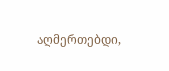აღმერთებდი,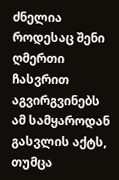ძნელია როდესაც შენი ღმერთი ჩასვრით აგვირგვინებს ამ სამყაროდან გასვლის აქტს, თუმცა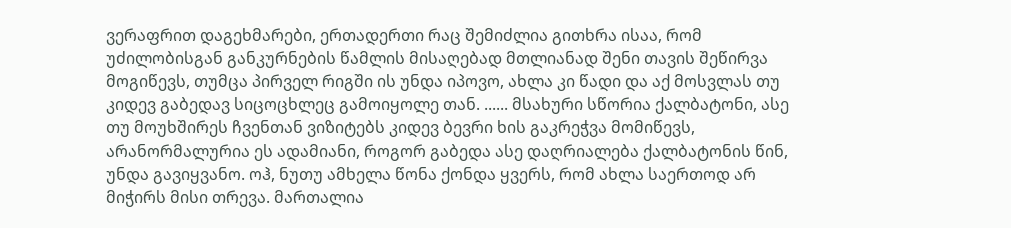ვერაფრით დაგეხმარები, ერთადერთი რაც შემიძლია გითხრა ისაა, რომ უძილობისგან განკურნების წამლის მისაღებად მთლიანად შენი თავის შეწირვა მოგიწევს, თუმცა პირველ რიგში ის უნდა იპოვო, ახლა კი წადი და აქ მოსვლას თუ კიდევ გაბედავ სიცოცხლეც გამოიყოლე თან. ...... მსახური სწორია ქალბატონი, ასე თუ მოუხშირეს ჩვენთან ვიზიტებს კიდევ ბევრი ხის გაკრეჭვა მომიწევს, არანორმალურია ეს ადამიანი, როგორ გაბედა ასე დაღრიალება ქალბატონის წინ, უნდა გავიყვანო. ოჰ, ნუთუ ამხელა წონა ქონდა ყვერს, რომ ახლა საერთოდ არ მიჭირს მისი თრევა. მართალია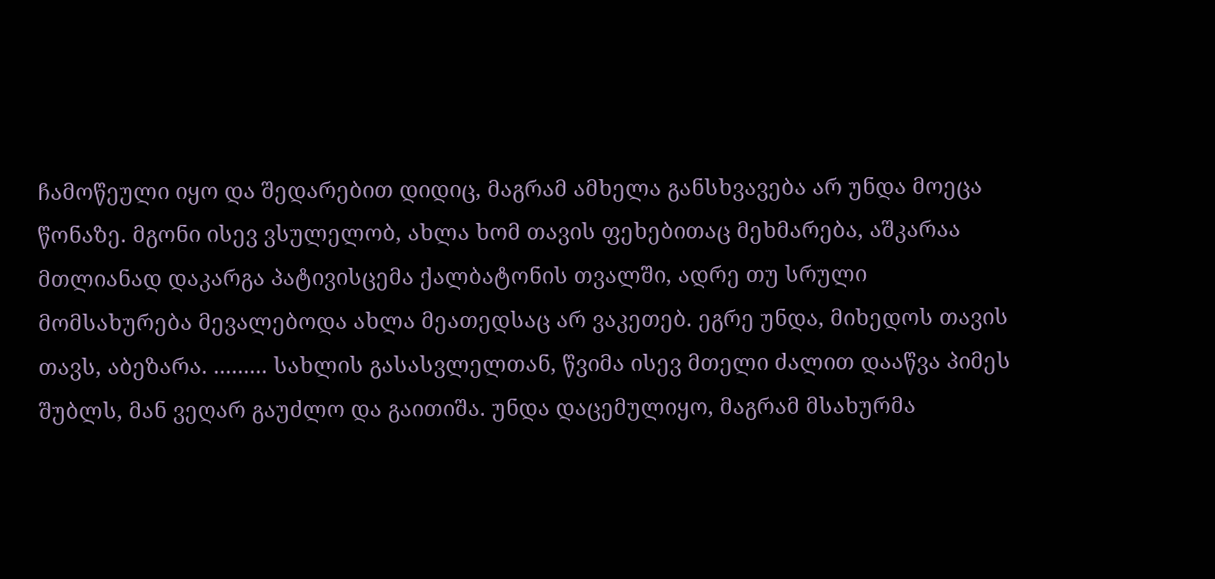ჩამოწეული იყო და შედარებით დიდიც, მაგრამ ამხელა განსხვავება არ უნდა მოეცა წონაზე. მგონი ისევ ვსულელობ, ახლა ხომ თავის ფეხებითაც მეხმარება, აშკარაა მთლიანად დაკარგა პატივისცემა ქალბატონის თვალში, ადრე თუ სრული მომსახურება მევალებოდა ახლა მეათედსაც არ ვაკეთებ. ეგრე უნდა, მიხედოს თავის თავს, აბეზარა. ......... სახლის გასასვლელთან, წვიმა ისევ მთელი ძალით დააწვა პიმეს შუბლს, მან ვეღარ გაუძლო და გაითიშა. უნდა დაცემულიყო, მაგრამ მსახურმა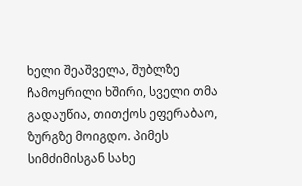ხელი შეაშველა, შუბლზე ჩამოყრილი ხშირი, სველი თმა გადაუწია, თითქოს ეფერაბაო, ზურგზე მოიგდო. პიმეს სიმძიმისგან სახე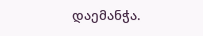დაემანჭა.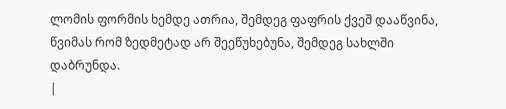ლომის ფორმის ხემდე ათრია, შემდეგ ფაფრის ქვეშ დააწვინა, წვიმას რომ ზედმეტად არ შეეწუხებუნა, შემდეგ სახლში დაბრუნდა.
|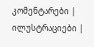კომენტარები |
ილუსტრაციები |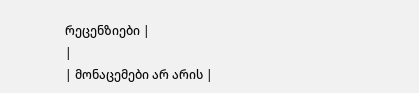რეცენზიები |
|
| მონაცემები არ არის |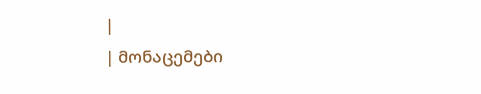|
| მონაცემები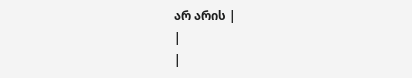არ არის |
|
|